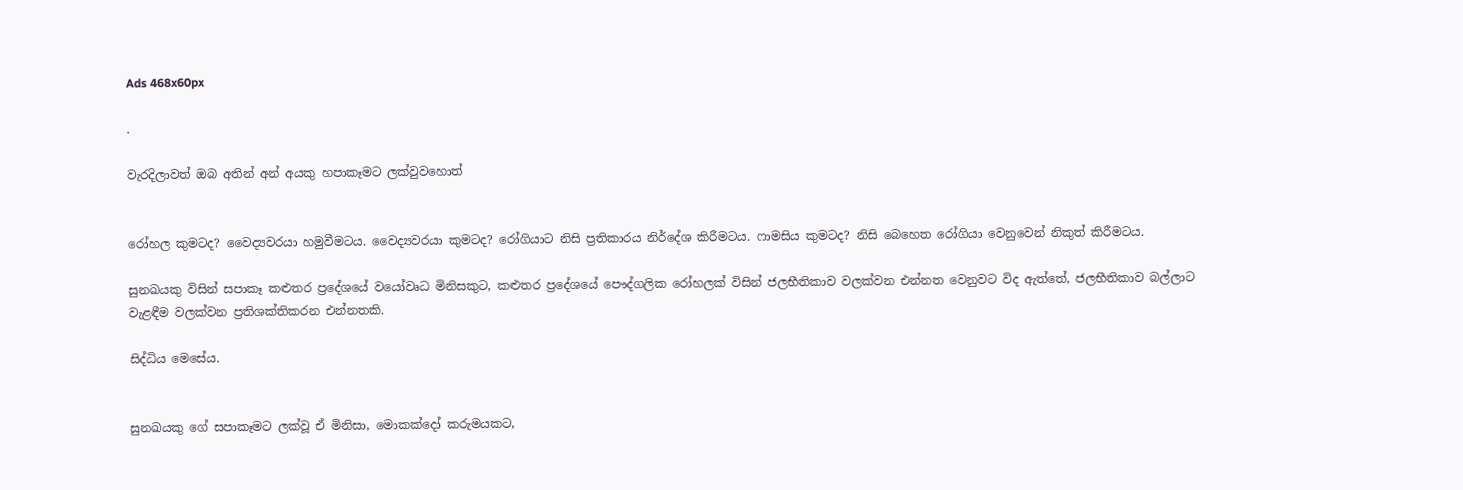Ads 468x60px

.

වැරදිලාවත් ඔබ අතින් අන් අයකු හපාකෑමට ලක්‌වුවහොත්


රෝහල කුමටද? වෛද්‍යවරයා හමුවීමටය. වෛද්‍යවරයා කුමටද? රෝගියාට නිසි ප්‍රතිකාරය නිර්දේශ කිරීමටය. ෆාමසිය කුමටද? නිසි බෙහෙත රෝගියා වෙනුවෙන් නිකුත් කිරීමටය.

සුනඛයකු විසින් සපාකෑ කළුතර ප්‍රදේශයේ වයෝවෘධ මිනිසකුට, කළුතර ප්‍රදේශයේ පෞද්ගලික රෝහලක්‌ විසින් ජලභීතිකාව වලක්‌වන එන්නත වෙනුවට විද ඇත්තේ, ජලභීතිකාව බල්ලාට වැළඳීම වලක්‌වන ප්‍රතිශක්‌තිකරන එන්නතකි.

සිද්ධිය මෙසේය.


සුනඛයකු ගේ සපාකෑමට ලක්‌වූ ඒ මිනිසා, මොකක්‌දෝ කරුමයකට,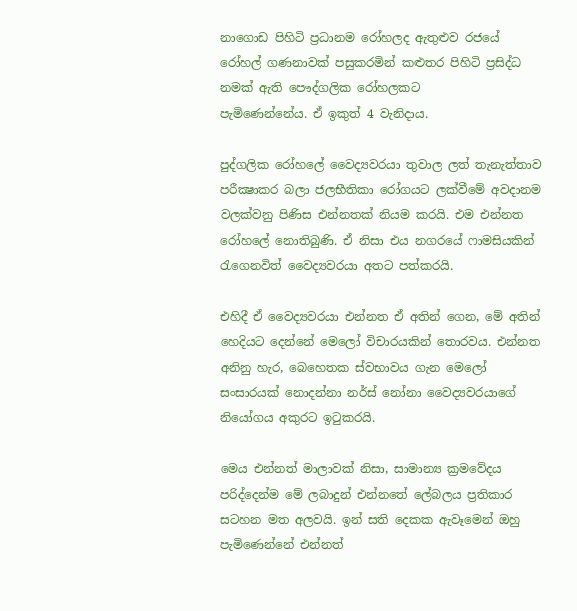නාගොඩ පිහිටි ප්‍රධානම රෝහලද ඇතුළුව රජයේ රෝහල් ගණනාවක්‌ පසුකරමින් කළුතර පිහිටි ප්‍රසිද්ධ නමක්‌ ඇති පෞද්ගලික රෝහලකට
පැමිණෙන්නේය. ඒ ඉකුත් 4 වැනිදාය.

පුද්ගලික රෝහලේ වෛද්‍යවරයා තුවාල ලත් තැනැත්තාව පරීක්‍ෂාකර බලා ජලභීතිකා රෝගයට ලක්‌වීමේ අවදානම වලක්‌වනු පිණිස එන්නතක්‌ නියම කරයි. එම එන්නත රෝහලේ නොතිබුණි. ඒ නිසා එය නගරයේ ෆාමසියකින් රැගෙනවිත් වෛද්‍යවරයා අතට පත්කරයි.

එහිදී ඒ වෛද්‍යවරයා එන්නත ඒ අතින් ගෙන, මේ අතින් හෙදියට දෙන්නේ මෙලෝ විචාරයකින් තොරවය. එන්නත අනිනු හැර, බෙහෙතක ස්‌වභාවය ගැන මෙලෝ සංසාරයක්‌ නොදන්නා නර්ස්‌ නෝනා වෛද්‍යවරයාගේ නියෝගය අකුරට ඉටුකරයි.

මෙය එන්නත් මාලාවක්‌ නිසා, සාමාන්‍ය ක්‍රමවේදය පරිද්දෙන්ම මේ ලබාදුන් එන්නතේ ලේබලය ප්‍රතිකාර සටහන මත අලවයි. ඉන් සති දෙකක ඇවෑමෙන් ඔහු පැමිණෙන්නේ එන්නත්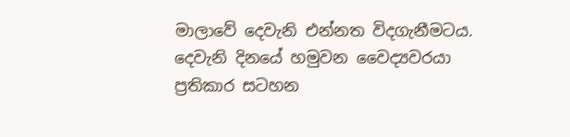මාලාවේ දෙවැනි එන්නත විදගැනීමටය. දෙවැනි දිනයේ හමුවන වෛද්‍යවරයා ප්‍රතිකාර සටහන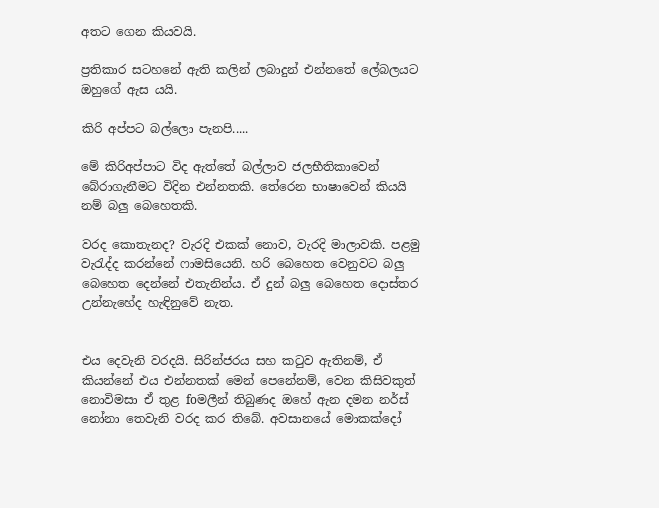අතට ගෙන කියවයි.

ප්‍රතිකාර සටහනේ ඇති කලින් ලබාදුන් එන්නතේ ලේබලයට ඔහුගේ ඇස යයි.

කිරි අප්පට බල්ලො පැනපි.....

මේ කිරිඅප්පාට විද ඇත්තේ බල්ලාව ජලභීතිකාවෙන් බේරාගැනීමට විදින එන්නතකි. තේරෙන භාෂාවෙන් කියයි නම් බලු බෙහෙතකි.

වරද කොතැනද? වැරදි එකක්‌ නොව, වැරදි මාලාවකි. පළමු වැරැද්ද කරන්නේ ෆාමසියෙනි. හරි බෙහෙත වෙනුවට බලු බෙහෙත දෙන්නේ එතැනින්ය. ඒ දුන් බලු බෙහෙත දොස්‌තර උන්නැහේද හැඳිනුවේ නැත.


එය දෙවැනි වරදයි. සිරින්ජරය සහ කටුව ඇතිනම්, ඒ කියන්නේ එය එන්නතක්‌ මෙන් පෙනේනම්, වෙන කිසිවකුත් නොවිමසා ඒ තුළ foමලීන් තිබුණද ඔහේ ඇන දමන නර්ස්‌ නෝනා තෙවැනි වරද කර තිබේ. අවසානයේ මොකක්‌දෝ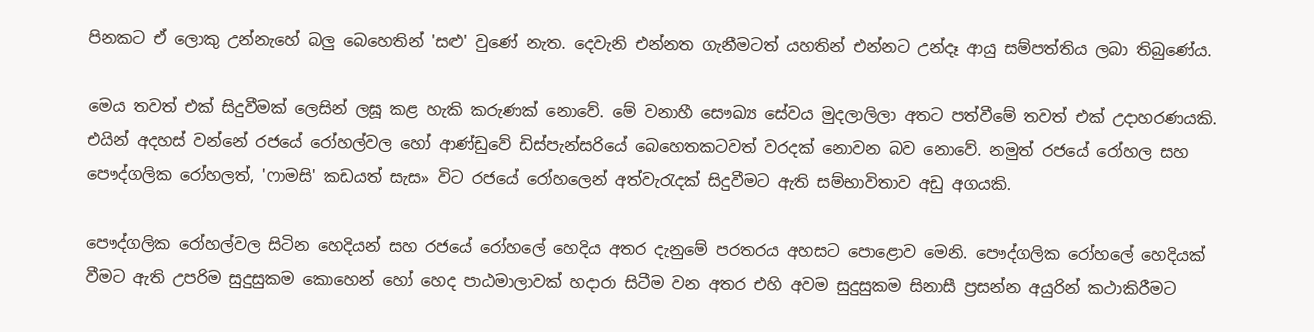පිනකට ඒ ලොකු උන්නැහේ බලු බෙහෙතින් 'සළු' වුණේ නැත. දෙවැනි එන්නත ගැනීමටත් යහතින් එන්නට උන්දෑ ආයු සම්පත්තිය ලබා තිබුණේය.

මෙය තවත් එක්‌ සිදුවීමක්‌ ලෙසින් ලඝූ කළ හැකි කරුණක්‌ නොවේ. මේ වනාහී සෞඛ්‍ය සේවය මුදලාලිලා අතට පත්වීමේ තවත් එක්‌ උදාහරණයකි. එයින් අදහස්‌ වන්නේ රජයේ රෝහල්වල හෝ ආණ්‌ඩුවේ ඩිස්‌පැන්සරියේ බෙහෙතකටවත් වරදක්‌ නොවන බව නොවේ. නමුත් රජයේ රෝහල සහ පෞද්ගලික රෝහලත්, 'ෆාමසි' කඩයත් සැස» විට රජයේ රෝහලෙන් අත්වැරැදක්‌ සිදුවීමට ඇති සම්භාවිතාව අඩු අගයකි.

පෞද්ගලික රෝහල්වල සිටින හෙදියන් සහ රජයේ රෝහලේ හෙදිය අතර දැනුමේ පරතරය අහසට පොළොව මෙනි. පෞද්ගලික රෝහලේ හෙදියක්‌ වීමට ඇති උපරිම සුදුසුකම කොහෙන් හෝ හෙද පාඨමාලාවක්‌ හදාරා සිටීම වන අතර එහි අවම සුදුසුකම සිනාසී ප්‍රසන්න අයුරින් කථාකිරීමට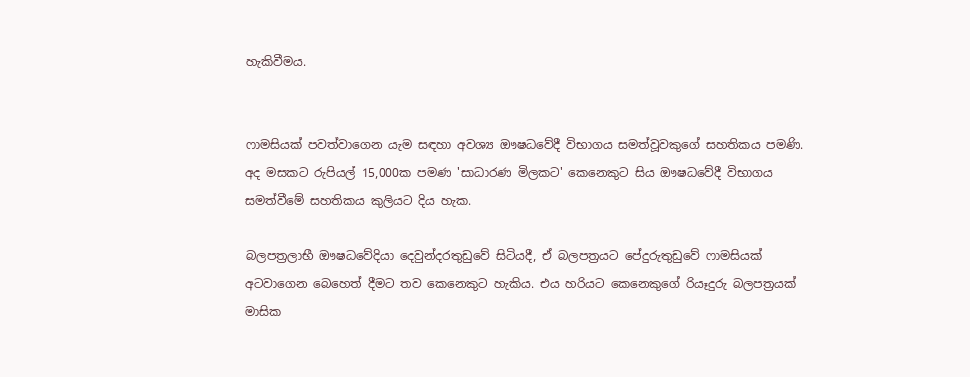හැකිවීමය.


ෆාමසියක්‌ පවත්වාගෙන යැම සඳහා අවශ්‍ය ඖෂධවේදී විභාගය සමත්වූවකුගේ සහතිකය පමණි. අද මසකට රුපියල් 15,000ක පමණ 'සාධාරණ මිලකට' කෙනෙකුට සිය ඖෂධවේදී විභාගය සමත්වීමේ සහතිකය කුලියට දිය හැක.

බලපත්‍රලාභී ඖෂධවේදියා දෙවුන්දරතුඩුවේ සිටියදී, ඒ බලපත්‍රයට පේදුරුතුඩුවේ ෆාමසියක්‌ අටවාගෙන බෙහෙත් දීමට තව කෙනෙකුට හැකිය. එය හරියට කෙනෙකුගේ රියෑදුරු බලපත්‍රයක්‌ මාසික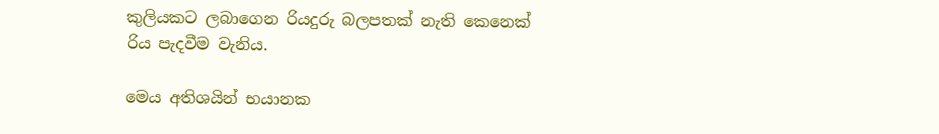කුලියකට ලබාගෙන රියදුරු බලපතක්‌ නැති කෙනෙක්‌ රිය පැදවීම වැනිය.

මෙය අතිශයින් භයානක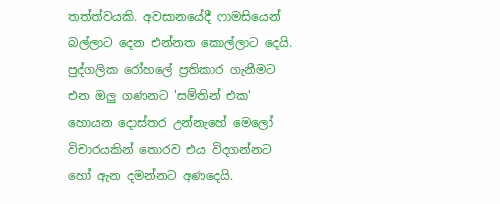තත්ත්වයකි. අවසානයේදී ෆාමසියෙන් බල්ලාට දෙන එන්නත කොල්ලාට දෙයි. පුද්ගලික රෝහලේ ප්‍රතිකාර ගැනීමට එන ඔලු ගණනට 'සම්තින් එක' හොයන දොස්‌තර උන්නැහේ මෙලෝ විචාරයකින් තොරව එය විදගන්නට හෝ ඇන දමන්නට අණදෙයි.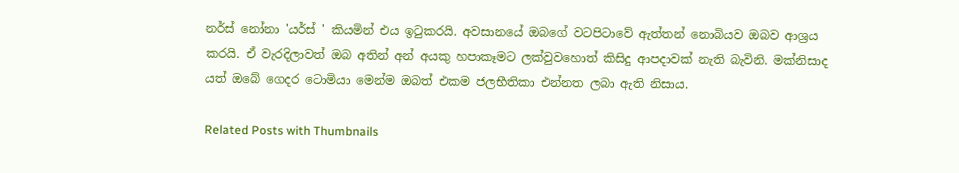නර්ස්‌ නෝනා 'යර්ස්‌ ' කියමින් එය ඉටුකරයි. අවසානයේ ඔබගේ වටපිටාවේ ඇත්තන් නොබියව ඔබව ආශ්‍රය කරයි. ඒ වැරදිලාවත් ඔබ අතින් අන් අයකු හපාකෑමට ලක්‌වුවහොත් කිසිදු ආපදාවක්‌ නැති බැවිනි. මක්‌නිසාද යත් ඔබේ ගෙදර ටොමියා මෙන්ම ඔබත් එකම ජලභීතිකා එන්නත ලබා ඇති නිසාය.

Related Posts with Thumbnails